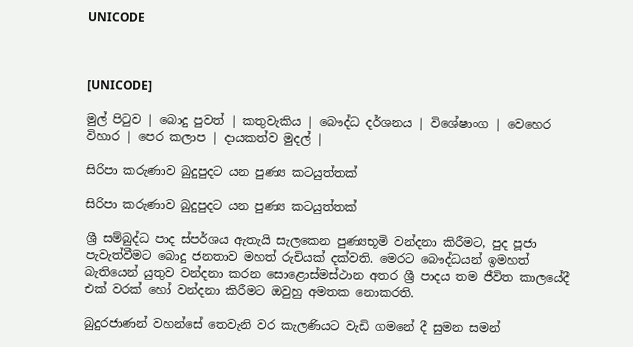UNICODE



[UNICODE]

මුල් පිටුව | බොදු පුවත් | කතුවැකිය | බෞද්ධ දර්ශනය | විශේෂාංග | වෙහෙර විහාර | පෙර කලාප | දායකත්ව මුදල් |

සිරිපා කරුණාව බුදුපුදට යන පුණ්‍ය කටයුත්තක්

සිරිපා කරුණාව බුදුපුදට යන පුණ්‍ය කටයුත්තක්

ශ්‍රී සම්බුද්ධ පාද ස්පර්ශය ඇතැයි සැලකෙන පුණ්‍යභූමි වන්දනා කිරීමට, පුද පූජා පැවැත්වීමට බොදු ජනතාව මහත් රුචියක් දක්වති. මෙරට බෞද්ධයන් ඉමහත් බැතියෙන් යුතුව වන්දනා කරන සොළොස්මස්ථාන අතර ශ්‍රී පාදය තම ජීවිත කාලයේදී එක් වරක් හෝ වන්දනා කිරීමට ඔවුහු අමතක නොකරති.

බුදුරජාණන් වහන්සේ තෙවැනි වර කැලණියට වැඩි ගමනේ දී සුමන සමන්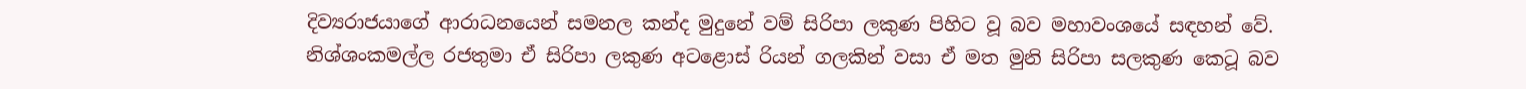දිව්‍යරාජයාගේ ආරාධනයෙන් සමනල කන්ද මුදුනේ වම් සිරිපා ලකුණ පිහිට වූ බව මහාවංශයේ සඳහන් වේ. නිශ්ශංකමල්ල රජතුමා ඒ සිරිපා ලකුණ අටළොස් රියන් ගලකින් වසා ඒ මත මුනි සිරිපා සලකුණ කෙටූ බව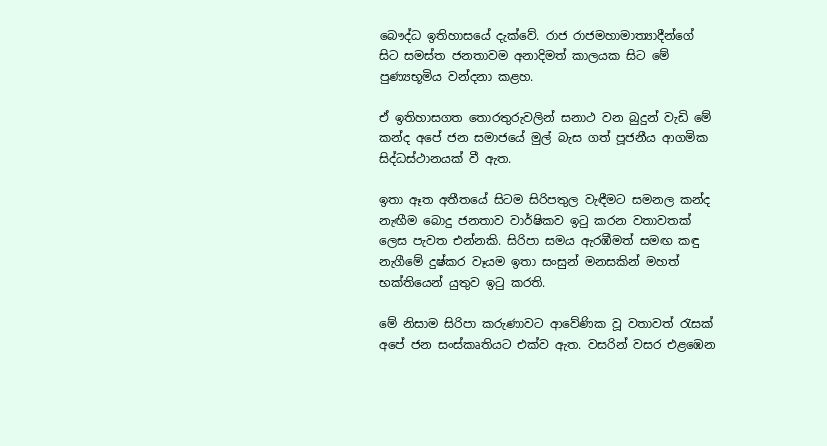බෞද්ධ ඉතිහාසයේ දැක්වේ. රාජ රාජමහාමාත්‍යාදීන්ගේ සිට සමස්ත ජනතාවම අනාදිමත් කාලයක සිට මේ පුණ්‍යභූමිය වන්දනා කළහ.

ඒ ඉතිහාසගත තොරතුරුවලින් සනාථ වන බුදුන් වැඩි මේ කන්ද අපේ ජන සමාජයේ මුල් බැස ගත් පූජනීය ආගමික සිද්ධස්ථානයක් වී ඇත.

ඉතා ඈත අතීතයේ සිටම සිරිපතුල වැඳීමට සමනල කන්ද නැඟීම බොදු ජනතාව වාර්ෂිකව ඉටු කරන වතාවතක් ලෙස පැවත එන්නකි. සිරිපා සමය ඇරඹීමත් සමඟ කඳු නැගීමේ දුෂ්කර වෑයම ඉතා සංසුන් මනසකින් මහත් භක්තියෙන් යුතුව ඉටු කරති.

මේ නිසාම සිරිපා කරුණාවට ආවේණික වූ වතාවත් රැසක් අපේ ජන සංස්කෘතියට එක්ව ඇත. වසරින් වසර එළඹෙන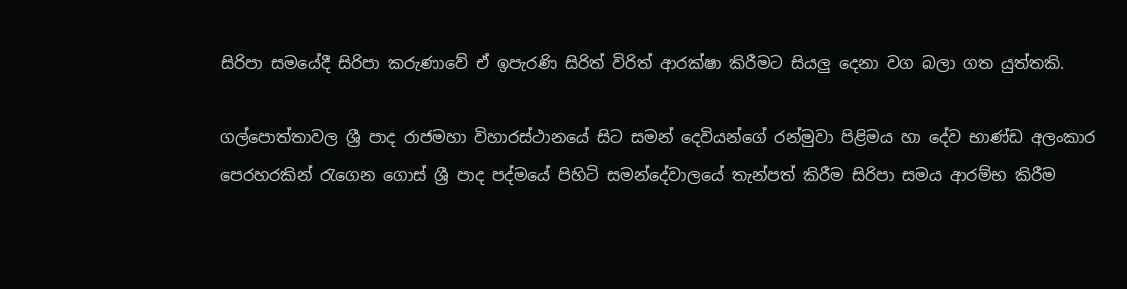සිරිපා සමයේදී සිරිපා කරුණාවේ ඒ ඉපැරණි සිරිත් විරිත් ආරක්ෂා කිරීමට සියලු දෙනා වග බලා ගත යුත්තකි.

ගල්පොත්තාවල ශ්‍රී පාද රාජමහා විහාරස්ථානයේ සිට සමන් දෙවියන්ගේ රන්මුවා පිළිමය හා දේව භාණ්ඩ අලංකාර පෙරහරකින් රැගෙන ගොස් ශ්‍රී පාද පද්මයේ පිහිටි සමන්දේවාලයේ තැන්පත් කිරීම සිරිපා සමය ආරම්භ කිරීම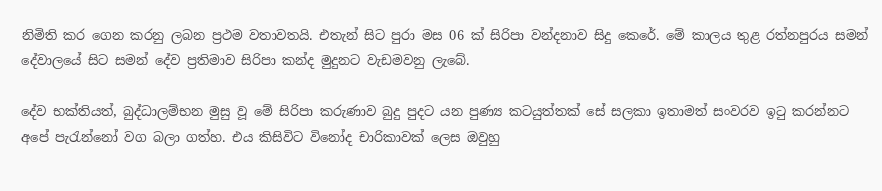නිමිති කර ගෙන කරනු ලබන ප්‍රථම වතාවතයි. එතැන් සිට පුරා මස 06 ක් සිරිපා වන්දනාව සිදු කෙරේ. මේ කාලය තුළ රත්නපුරය සමන් දේවාලයේ සිට සමන් දේව ප්‍රතිමාව සිරිපා කන්ද මුදුනට වැඩමවනු ලැබේ.

දේව භක්තියත්, බුද්ධාලම්භන මුසු වූ මේ සිරිපා කරුණාව බුදු පුදට යන පුණ්‍ය කටයුත්තක් සේ සලකා ඉතාමත් සංවරව ඉටු කරන්නට අපේ පැරැන්නෝ වග බලා ගත්හ. එය කිසිවිට විනෝද චාරිකාවක් ලෙස ඔවුහු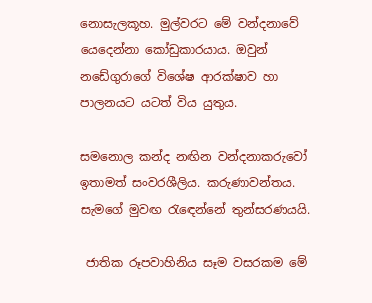නොසැලකූහ. මුල්වරට මේ වන්දනාවේ යෙදෙන්නා කෝඩුකාරයාය. ඔවුන් නඩේගුරාගේ විශේෂ ආරක්ෂාව හා පාලනයට යටත් විය යුතුය.

සමනොල කන්ද නඟින වන්දනාකරුවෝ ඉතාමත් සංවරශීලිය. කරුණාවන්තය. සැමගේ මුවඟ රැඳෙන්නේ තුන්සරණයයි.

 ජාතික රූපවාහිනිය සෑම වසරකම මේ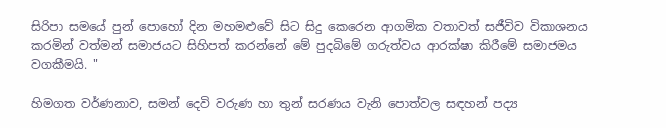සිරිපා සමයේ පුන් පොහෝ දින මහමළුවේ සිට සිදු කෙරෙන ආගමික වතාවත් සජීවිව විකාශනය කරමින් වත්මන් සමාජයට සිහිපත් කරන්නේ මේ පුදබිමේ ගරුත්වය ආරක්ෂා කිරීමේ සමාජමය වගකීමයි. "

හිමගත වර්ණනාව, සමන් දෙවි වරුණ හා තුන් සරණය වැනි පොත්වල සඳහන් පද්‍ය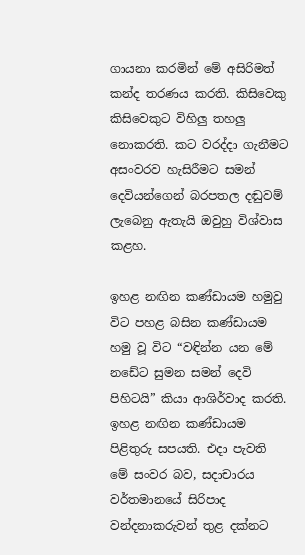ගායනා කරමින් මේ අසිරිමත් කන්ද තරණය කරති. කිසිවෙකු කිසිවෙකුට විහිලු තහලු නොකරති. කට වරද්දා ගැනීමට අසංවරව හැසිරීමට සමන් දෙවියන්ගෙන් බරපතල දඬුවම් ලැබෙනු ඇතැයි ඔවුහු විශ්වාස කළහ.

ඉහළ නඟින කණ්ඩායම හමුවු විට පහළ බසින කණ්ඩායම හමු වූ විට “වඳින්න යන මේ නඩේට සුමන සමන් දෙවි පිහිටයි” කියා ආශිර්වාද කරති. ඉහළ නඟින කණ්ඩායම පිළිතුරු සපයති. එදා පැවති මේ සංවර බව, සදාචාරය වර්තමානයේ සිරිපාද වන්දනාකරුවන් තුළ දක්නට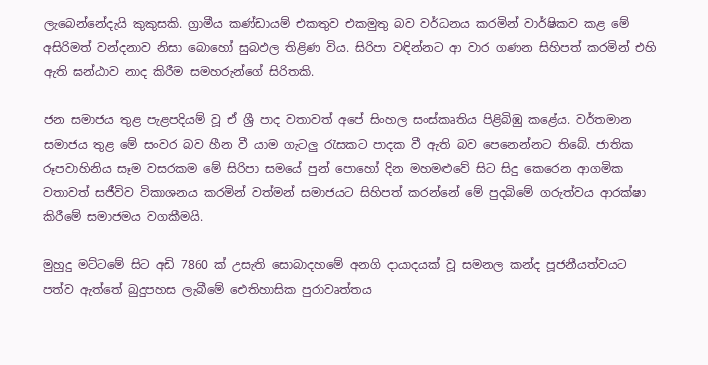ලැබෙන්නේදැයි කුකුසකි. ග්‍රාමීය කණ්ඩායම් එකතුව එකමුතු බව වර්ධනය කරමින් වාර්ෂිකව කළ මේ අසිරිමත් වන්දනාව නිසා බොහෝ සුබඵල තිළිණ විය. සිරිපා වඳින්නට ආ වාර ගණන සිහිපත් කරමින් එහි ඇති ඝන්ඨාව නාද කිරීම සමහරුන්ගේ සිරිතකි.

ජන සමාජය තුළ පැළපදියම් වූ ඒ ශ්‍රී පාද වතාවත් අපේ සිංහල සංස්කෘතිය පිළිබිඹු කළේය. වර්තමාන සමාජය තුළ මේ සංවර බව හීන වී යාම ගැටලු රැසකට පාදක වී ඇති බව පෙනෙන්නට තිබේ. ජාතික රූපවාහිනිය සෑම වසරකම මේ සිරිපා සමයේ පුන් පොහෝ දින මහමළුවේ සිට සිදු කෙරෙන ආගමික වතාවත් සජීවිව විකාශනය කරමින් වත්මන් සමාජයට සිහිපත් කරන්නේ මේ පුදබිමේ ගරුත්වය ආරක්ෂා කිරීමේ සමාජමය වගකීමයි.

මුහුදු මට්ටමේ සිට අඩි 7860 ක් උසැති සොබාදහමේ අනගි දායාදයක් වූ සමනල කන්ද පූජනීයත්වයට පත්ව ඇත්තේ බුදුපහස ලැබීමේ ඓතිහාසික පුරාවෘත්තය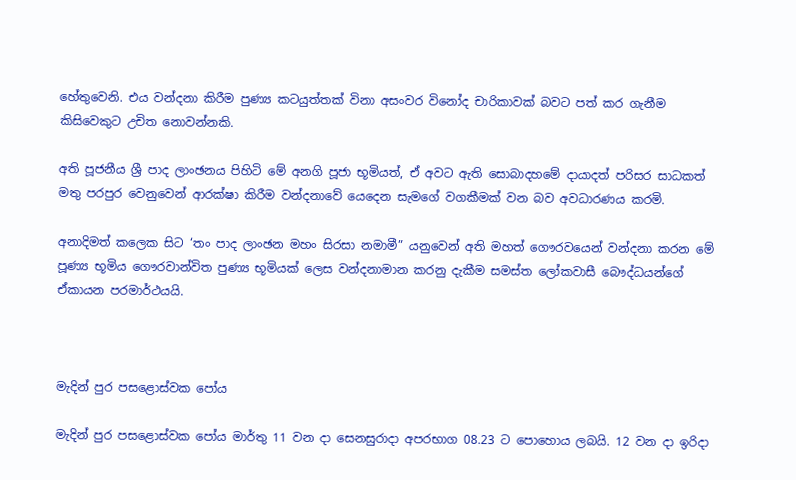හේතුවෙනි. එය වන්දනා කිරීම පුණ්‍ය කටයුත්තක් විනා අසංවර විනෝද චාරිකාවක් බවට පත් කර ගැනීම කිසිවෙකුට උචිත නොවන්නකි.

අති පූජනීය ශ්‍රී පාද ලාංඡනය පිහිටි මේ අනගි පූජා භූමියත්, ඒ අවට ඇති සොබාදහමේ දායාදත් පරිසර සාධකත් මතු පරපුර වෙනුවෙන් ආරක්ෂා කිරීම වන්දනාවේ යෙදෙන සැමගේ වගකීමක් වන බව අවධාරණය කරමි.

අනාදිමත් කලෙක සිට ‘තං පාද ලාංඡන මහං සිරසා නමාමී” යනුවෙන් අති මහත් ගෞරවයෙන් වන්දනා කරන මේ පූණ්‍ය භූමිය ගෞරවාන්විත පුණ්‍ය භූමියක් ලෙස වන්දනාමාන කරනු දැකීම සමස්ත ලෝකවාසී බෞද්ධයන්ගේ ඒකායන පරමාර්ථයයි.



මැදින් පුර පසළොස්වක පෝය

මැදින් පුර පසළොස්වක පෝය මාර්තු 11 වන දා සෙනසුරාදා අපරභාග 08.23 ට පොහොය ලබයි. 12 වන දා ඉරිදා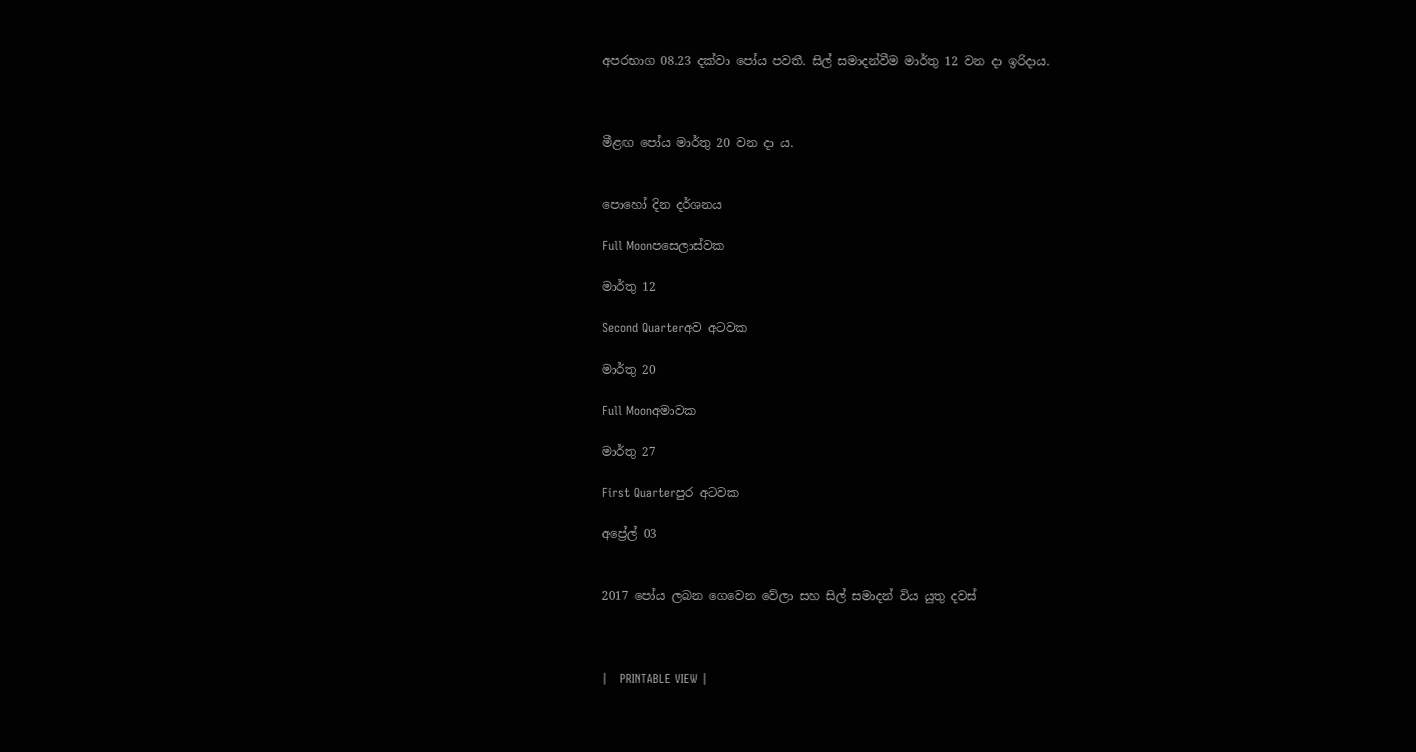අපරභාග 08.23 දක්වා පෝය පවතී. සිල් සමාදන්වීම මාර්තු 12 වන දා ඉරිදාය.



මීළඟ පෝය මාර්තු 20 වන දා ය.


පොහෝ දින දර්ශනය

Full Moonපසෙලාස්වක

මාර්තු 12

Second Quarterඅව අටවක

මාර්තු 20

Full Moonඅමාවක

මාර්තු 27

First Quarterපුර අටවක

අප්‍රේල් 03


2017 පෝය ලබන ගෙවෙන වේලා සහ සිල් සමාදන් විය යුතු දවස්



|   PRINTABLE VIEW |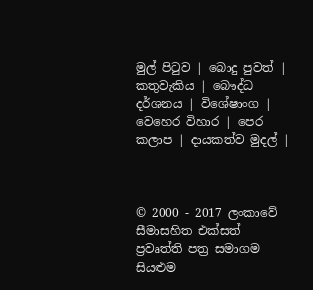මුල් පිටුව | බොදු පුවත් | කතුවැකිය | බෞද්ධ දර්ශනය | විශේෂාංග | වෙහෙර විහාර | පෙර කලාප | දායකත්ව මුදල් |



© 2000 - 2017 ලංකාවේ සීමාසහිත එක්සත් ප්‍රවෘත්ති පත්‍ර සමාගම
සියළුම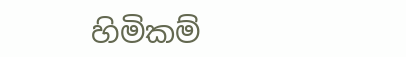හිමිකම්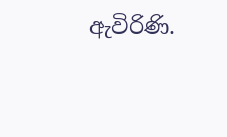ඇවිරිණි.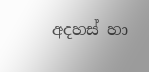අදහස් හා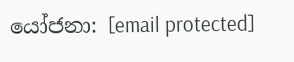යෝජනා: [email protected]